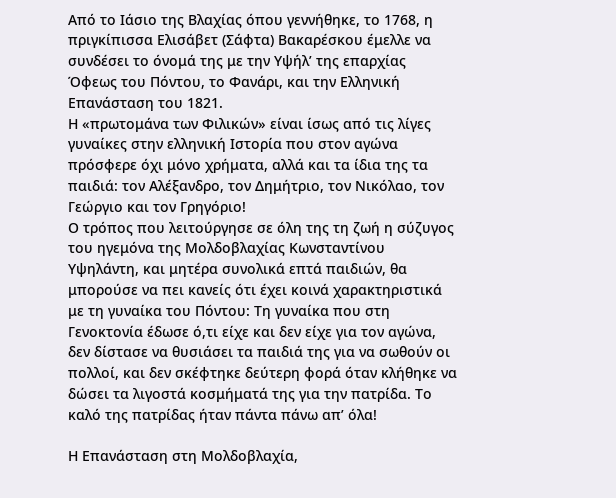Από το Ιάσιο της Βλαχίας όπου γεννήθηκε, το 1768, η πριγκίπισσα Ελισάβετ (Σάφτα) Βακαρέσκου έμελλε να συνδέσει το όνομά της με την Υψήλ’ της επαρχίας Όφεως του Πόντου, το Φανάρι, και την Ελληνική Επανάσταση του 1821.
Η «πρωτομάνα των Φιλικών» είναι ίσως από τις λίγες γυναίκες στην ελληνική Ιστορία που στον αγώνα πρόσφερε όχι μόνο χρήματα, αλλά και τα ίδια της τα παιδιά: τον Αλέξανδρο, τον Δημήτριο, τον Νικόλαο, τον Γεώργιο και τον Γρηγόριο!
Ο τρόπος που λειτούργησε σε όλη της τη ζωή η σύζυγος του ηγεμόνα της Μολδοβλαχίας Κωνσταντίνου Υψηλάντη, και μητέρα συνολικά επτά παιδιών, θα μπορούσε να πει κανείς ότι έχει κοινά χαρακτηριστικά με τη γυναίκα του Πόντου: Τη γυναίκα που στη Γενοκτονία έδωσε ό,τι είχε και δεν είχε για τον αγώνα, δεν δίστασε να θυσιάσει τα παιδιά της για να σωθούν οι πολλοί, και δεν σκέφτηκε δεύτερη φορά όταν κλήθηκε να δώσει τα λιγοστά κοσμήματά της για την πατρίδα. Το καλό της πατρίδας ήταν πάντα πάνω απ’ όλα!

Η Επανάσταση στη Μολδοβλαχία,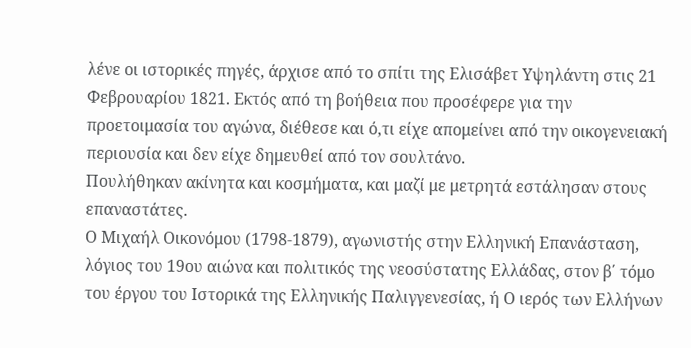λένε οι ιστορικές πηγές, άρχισε από το σπίτι της Ελισάβετ Υψηλάντη στις 21 Φεβρουαρίου 1821. Εκτός από τη βοήθεια που προσέφερε για την προετοιμασία του αγώνα, διέθεσε και ό,τι είχε απομείνει από την οικογενειακή περιουσία και δεν είχε δημευθεί από τον σουλτάνο.
Πουλήθηκαν ακίνητα και κοσμήματα, και μαζί με μετρητά εστάλησαν στους επαναστάτες.
Ο Μιχαήλ Οικονόμου (1798-1879), αγωνιστής στην Ελληνική Επανάσταση, λόγιος του 19ου αιώνα και πολιτικός της νεοσύστατης Ελλάδας, στον β΄ τόμο του έργου του Ιστορικά της Ελληνικής Παλιγγενεσίας, ή Ο ιερός των Ελλήνων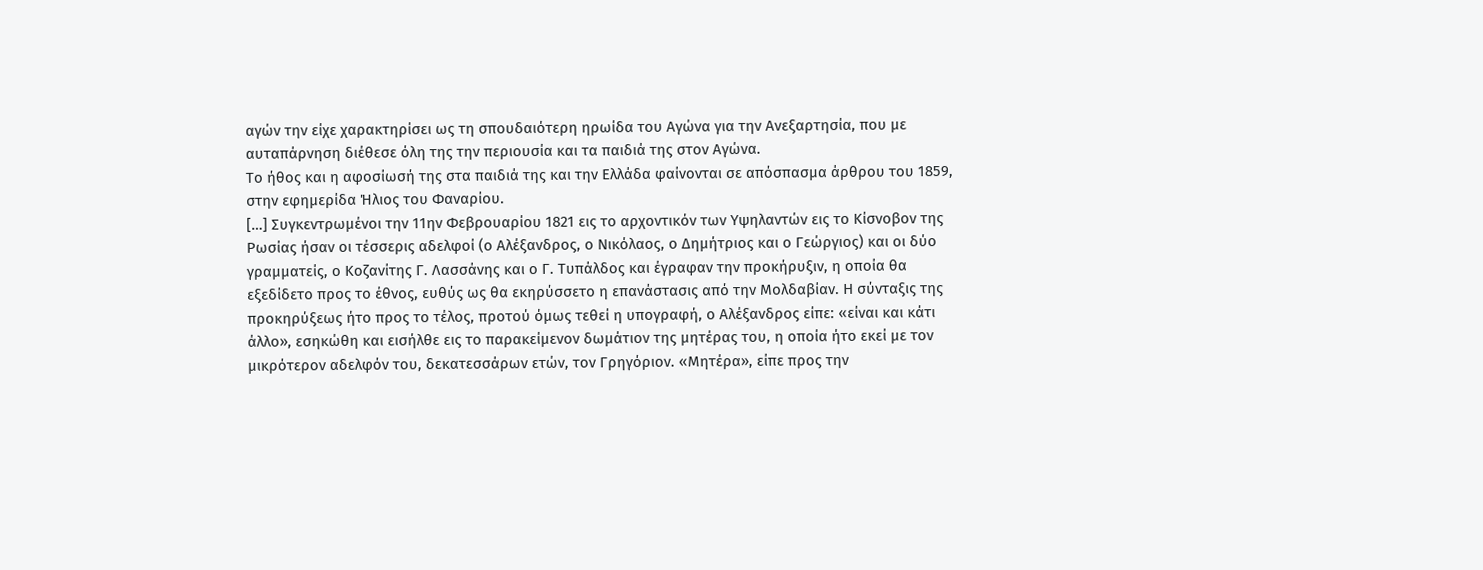αγών την είχε χαρακτηρίσει ως τη σπουδαιότερη ηρωίδα του Αγώνα για την Ανεξαρτησία, που με αυταπάρνηση διέθεσε όλη της την περιουσία και τα παιδιά της στον Αγώνα.
Το ήθος και η αφοσίωσή της στα παιδιά της και την Ελλάδα φαίνονται σε απόσπασμα άρθρου του 1859, στην εφημερίδα Ήλιος του Φαναρίου.
[…] Συγκεντρωμένοι την 11ην Φεβρουαρίου 1821 εις το αρχοντικόν των Υψηλαντών εις το Κίσνοβον της Ρωσίας ήσαν οι τέσσερις αδελφοί (ο Αλέξανδρος, ο Νικόλαος, ο Δημήτριος και ο Γεώργιος) και οι δύο γραμματείς, ο Κοζανίτης Γ. Λασσάνης και ο Γ. Τυπάλδος και έγραφαν την προκήρυξιν, η οποία θα εξεδίδετο προς το έθνος, ευθύς ως θα εκηρύσσετο η επανάστασις από την Μολδαβίαν. Η σύνταξις της προκηρύξεως ήτο προς το τέλος, προτού όμως τεθεί η υπογραφή, ο Αλέξανδρος είπε: «είναι και κάτι άλλο», εσηκώθη και εισήλθε εις το παρακείμενον δωμάτιον της μητέρας του, η οποία ήτο εκεί με τον μικρότερον αδελφόν του, δεκατεσσάρων ετών, τον Γρηγόριον. «Μητέρα», είπε προς την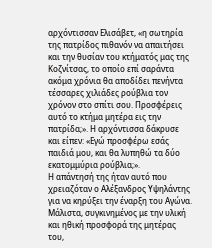αρχόντισσαν Ελισάβετ, «η σωτηρία της πατρίδος πιθανόν να απαιτήσει και την θυσίαν του κτήματός μας της Κοζνίτσας, το οποίο επί σαράντα ακόμα χρόνια θα αποδίδει πενήντα τέσσαρες χιλιάδες ρούβλια τον χρόνον στο σπίτι σου. Προσφέρεις αυτό το κτήμα μητέρα εις την πατρίδα;». Η αρχόντισσα δάκρυσε και είπεν: «Εγώ προσφέρω εσάς παιδιά μου, και θα λυπηθώ τα δύο εκατομμύρια ρούβλια;».
Η απάντησή της ήταν αυτό που χρειαζόταν ο Αλέξανδρος Υψηλάντης για να κηρύξει την έναρξη του Αγώνα. Μάλιστα, συγκινημένος με την υλική και ηθική προσφορά της μητέρας του,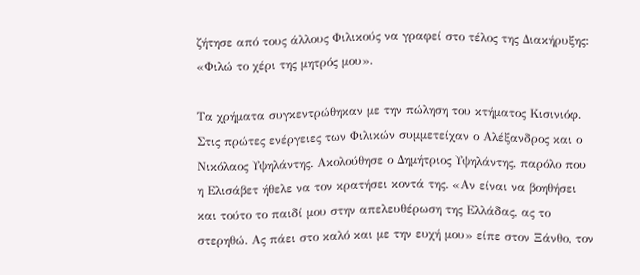ζήτησε από τους άλλους Φιλικούς να γραφεί στο τέλος της Διακήρυξης: «Φιλώ το χέρι της μητρός μου».

Τα χρήματα συγκεντρώθηκαν με την πώληση του κτήματος Κισινιόφ. Στις πρώτες ενέργειες των Φιλικών συμμετείχαν ο Αλέξανδρος και ο Νικόλαος Υψηλάντης. Ακολούθησε ο Δημήτριος Υψηλάντης, παρόλο που η Ελισάβετ ήθελε να τον κρατήσει κοντά της. «Αν είναι να βοηθήσει και τούτο το παιδί μου στην απελευθέρωση της Ελλάδας, ας το στερηθώ. Ας πάει στο καλό και με την ευχή μου» είπε στον Ξάνθο, τον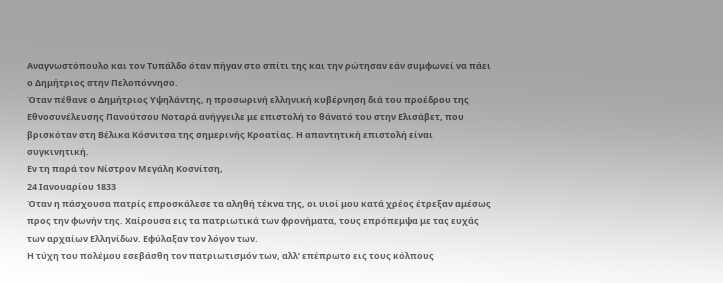Αναγνωστόπουλο και τον Τυπάλδο όταν πήγαν στο σπίτι της και την ρώτησαν εάν συμφωνεί να πάει ο Δημήτριος στην Πελοπόννησο.
Όταν πέθανε ο Δημήτριος Υψηλάντης, η προσωρινή ελληνική κυβέρνηση διά του προέδρου της Εθνοσυνέλευσης Πανούτσου Νοταρά ανήγγειλε με επιστολή το θάνατό του στην Ελισάβετ, που βρισκόταν στη Βέλικα Κόσνιτσα της σημερινής Κροατίας. Η απαντητική επιστολή είναι συγκινητική.
Εν τη παρά τον Νίστρον Μεγάλη Κοσνίτση,
24 Ιανουαρίου 1833
Όταν η πάσχουσα πατρίς επροσκάλεσε τα αληθή τέκνα της, οι υιοί μου κατά χρέος έτρεξαν αμέσως προς την φωνήν της. Χαίρουσα εις τα πατριωτικά των φρονήματα, τους επρόπεμψα με τας ευχάς των αρχαίων Ελληνίδων. Εφύλαξαν τον λόγον των.
Η τύχη του πολέμου εσεβάσθη τον πατριωτισμόν των, αλλ’ επέπρωτο εις τους κόλπους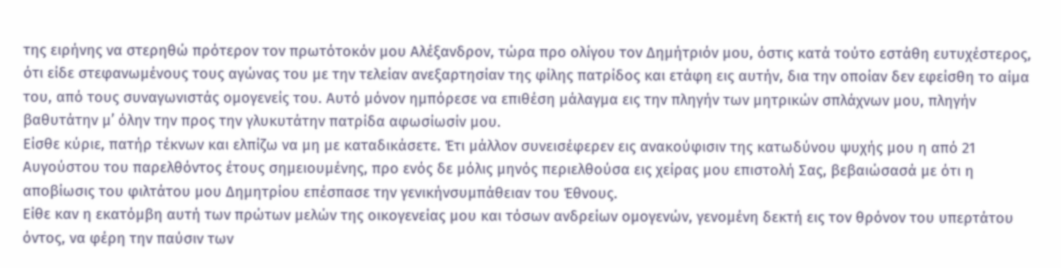της ειρήνης να στερηθώ πρότερον τον πρωτότοκόν μου Αλέξανδρον, τώρα προ ολίγου τον Δημήτριόν μου, όστις κατά τούτο εστάθη ευτυχέστερος, ότι είδε στεφανωμένους τους αγώνας του με την τελείαν ανεξαρτησίαν της φίλης πατρίδος και ετάφη εις αυτήν, δια την οποίαν δεν εφείσθη το αίμα του, από τους συναγωνιστάς ομογενείς του. Αυτό μόνον ημπόρεσε να επιθέση μάλαγμα εις την πληγήν των μητρικών σπλάχνων μου, πληγήν βαθυτάτην μ’ όλην την προς την γλυκυτάτην πατρίδα αφωσίωσίν μου.
Είσθε κύριε, πατήρ τέκνων και ελπίζω να μη με καταδικάσετε. Έτι μάλλον συνεισέφερεν εις ανακούφισιν της κατωδύνου ψυχής μου η από 21 Αυγούστου του παρελθόντος έτους σημειουμένης, προ ενός δε μόλις μηνός περιελθούσα εις χείρας μου επιστολή Σας, βεβαιώσασά με ότι η αποβίωσις του φιλτάτου μου Δημητρίου επέσπασε την γενικήνσυμπάθειαν του Έθνους.
Είθε καν η εκατόμβη αυτή των πρώτων μελών της οικογενείας μου και τόσων ανδρείων ομογενών, γενομένη δεκτή εις τον θρόνον του υπερτάτου όντος, να φέρη την παύσιν των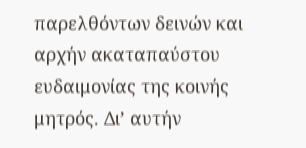παρελθόντων δεινών και αρχήν ακαταπαύστου ευδαιμονίας της κοινής μητρός. Δι’ αυτήν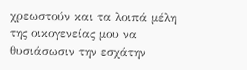χρεωστούν και τα λοιπά μέλη της οικογενείας μου να θυσιάσωσιν την εσχάτην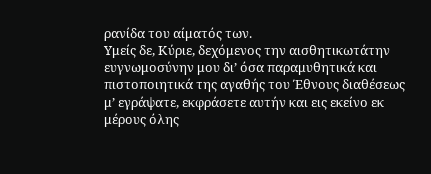ρανίδα του αίματός των.
Υμείς δε, Κύριε, δεχόμενος την αισθητικωτάτην ευγνωμοσύνην μου δι’ όσα παραμυθητικά και πιστοποιητικά της αγαθής του Έθνους διαθέσεως μ’ εγράψατε, εκφράσετε αυτήν και εις εκείνο εκ μέρους όλης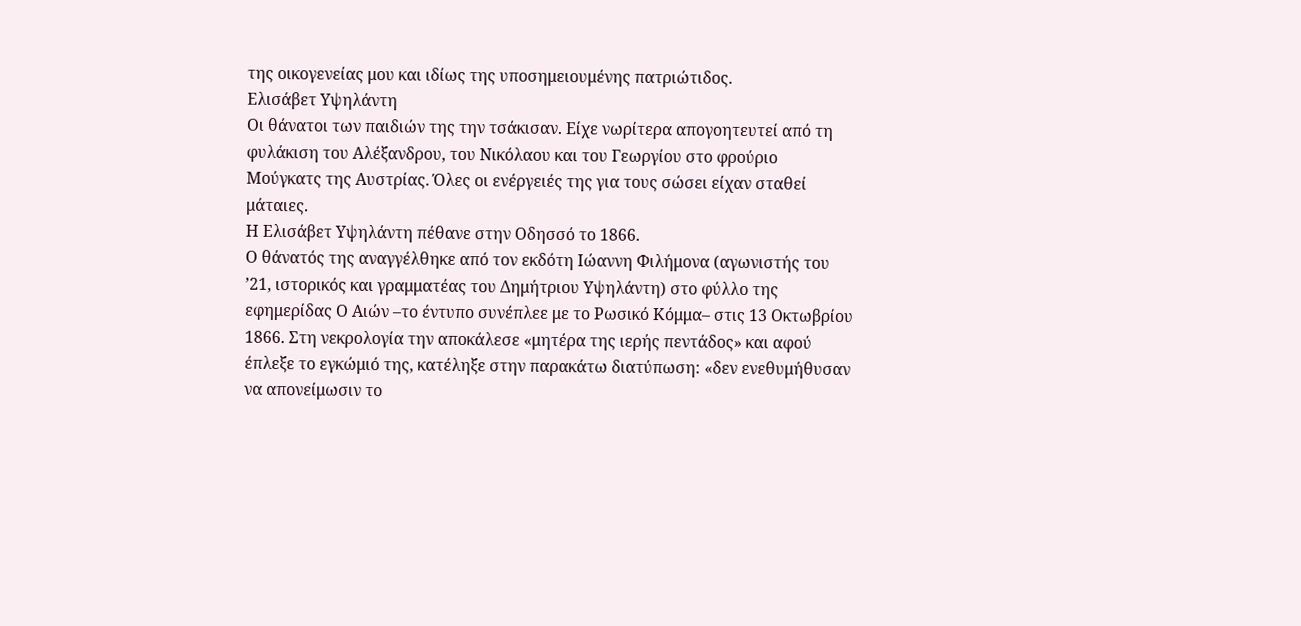της οικογενείας μου και ιδίως της υποσημειουμένης πατριώτιδος.
Ελισάβετ Υψηλάντη
Οι θάνατοι των παιδιών της την τσάκισαν. Είχε νωρίτερα απογοητευτεί από τη φυλάκιση του Αλέξανδρου, του Νικόλαου και του Γεωργίου στο φρούριο Μούγκατς της Αυστρίας. Όλες οι ενέργειές της για τους σώσει είχαν σταθεί μάταιες.
Η Ελισάβετ Υψηλάντη πέθανε στην Οδησσό το 1866.
Ο θάνατός της αναγγέλθηκε από τον εκδότη Ιώαννη Φιλήμονα (αγωνιστής του ’21, ιστορικός και γραμματέας του Δημήτριου Υψηλάντη) στο φύλλο της εφημερίδας Ο Αιών –το έντυπο συνέπλεε με το Ρωσικό Κόμμα– στις 13 Οκτωβρίου 1866. Στη νεκρολογία την αποκάλεσε «μητέρα της ιερής πεντάδος» και αφού έπλεξε το εγκώμιό της, κατέληξε στην παρακάτω διατύπωση: «δεν ενεθυμήθυσαν να απονείμωσιν το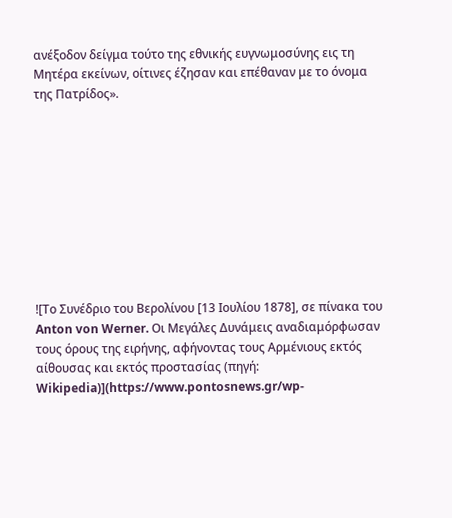ανέξοδον δείγμα τούτο της εθνικής ευγνωμοσύνης εις τη Μητέρα εκείνων, οίτινες έζησαν και επέθαναν με το όνομα της Πατρίδος».










![Το Συνέδριο του Βερολίνου [13 Ιουλίου 1878], σε πίνακα του Anton von Werner. Οι Μεγάλες Δυνάμεις αναδιαμόρφωσαν τους όρους της ειρήνης, αφήνοντας τους Αρμένιους εκτός αίθουσας και εκτός προστασίας (πηγή: Wikipedia)](https://www.pontosnews.gr/wp-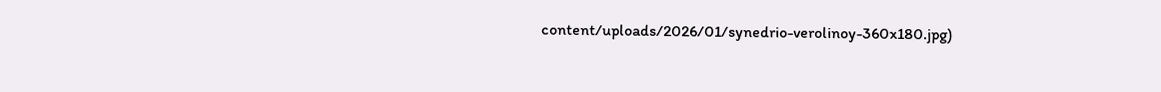content/uploads/2026/01/synedrio-verolinoy-360x180.jpg)